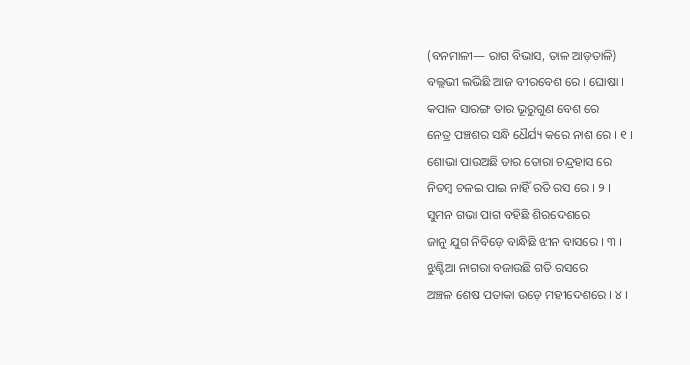(ବନମାଳୀ— ରାଗ ବିଭାସ, ତାଳ ଆଡ଼ତାଳି)
ବଲ୍ଲଭୀ ଲଭିଛି ଆଜ ବୀରବେଶ ରେ । ଘୋଷା ।
କପାଳ ସାରଙ୍ଗ ତାର ଭୂରୁଗୁଣ ବେଶ ରେ
ନେତ୍ର ପଞ୍ଚଶର ସନ୍ଧି ଧୈର୍ଯ୍ୟ କରେ ନାଶ ରେ । ୧ ।
ଶୋଭା ପାଉଅଛି ତାର ତୋରା ଚନ୍ଦ୍ରହାସ ରେ
ନିତମ୍ବ ଚଳଇ ପାଇ ନାହିଁ ରତି ରସ ରେ । ୨ ।
ସୁମନ ଗଭା ପାଗ ବହିଛି ଶିରଦେଶରେ
ଜାନୁ ଯୁଗ ନିବିଡ଼େ ବାନ୍ଧିଛି ଝୀନ ବାସରେ । ୩ ।
ଝୁଣ୍ଟିଆ ନାଗରା ବଜାଉଛି ଗତି ରସରେ
ଅଞ୍ଚଳ ଶେଷ ପତାକା ଉଡ଼େ ମହୀଦେଶରେ । ୪ ।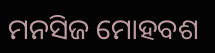ମନସିଜ ମୋହବଶ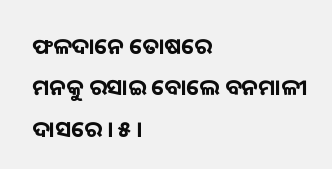ଫଳଦାନେ ତୋଷରେ
ମନକୁ ରସାଇ ବୋଲେ ବନମାଳୀ ଦାସରେ । ୫ ।